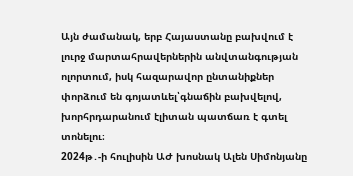Այն ժամանակ, երբ Հայաստանը բախվում է լուրջ մարտահրավերներին անվտանգության ոլորտում, իսկ հազարավոր ընտանիքներ փորձում են գոյատևել՝գնաճին բախվելով, խորհրդարանում էլիտան պատճառ է գտել տոնելու։
2024թ․-ի հուլիսին ԱԺ խոսնակ Ալեն Սիմոնյանը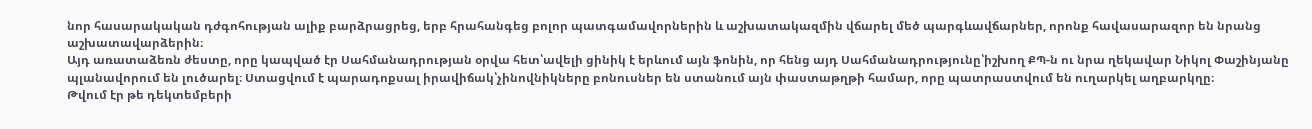նոր հասարակական դժգոհության ալիք բարձրացրեց, երբ հրահանգեց բոլոր պատգամավորներին և աշխատակազմին վճարել մեծ պարգևավճարներ, որոնք հավասարազոր են նրանց աշխատավարձերին։
Այդ առատաձեռն ժեստը, որը կապված էր Սահմանադրության օրվա հետ՝ավելի ցինիկ է երևում այն ֆոնին, որ հենց այդ Սահմանադրությունը՝իշխող ՔՊ-ն ու նրա ղեկավար Նիկոլ Փաշինյանը պլանավորում են լուծարել։ Ստացվում է պարադոքսալ իրավիճակ՝չինովնիկները բոնուսներ են ստանում այն փաստաթղթի համար, որը պատրաստվում են ուղարկել աղբարկղը։
Թվում էր թե դեկտեմբերի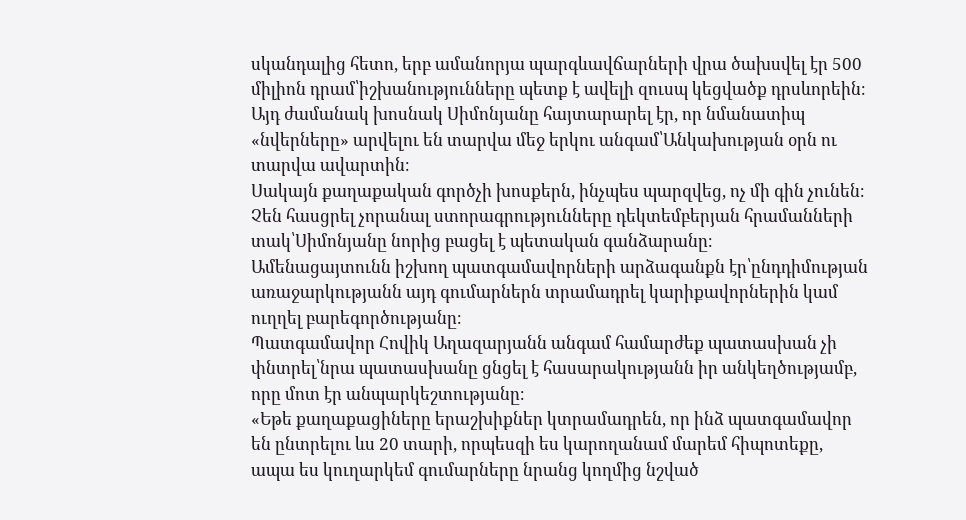սկանդալից հետո, երբ ամանորյա պարգևավճարների վրա ծախսվել էր 500 միլիոն դրամ՝իշխանությունները պետք է ավելի զուսպ կեցվածք դրսևորեին։ Այդ ժամանակ խոսնակ Սիմոնյանը հայտարարել էր, որ նմանատիպ «նվերները» արվելու են տարվա մեջ երկու անգամ՝Անկախության օրն ու տարվա ավարտին։
Սակայն քաղաքական գործչի խոսքերն, ինչպես պարզվեց, ոչ մի գին չունեն։ Չեն հասցրել չորանալ ստորագրությունները դեկտեմբերյան հրամանների տակ՝Սիմոնյանը նորից բացել է պետական գանձարանը։
Ամենացայտունն իշխող պատգամավորների արձագանքն էր՝ընդդիմության առաջարկությանն այդ գումարներն տրամադրել կարիքավորներին կամ ուղղել բարեգործությանը։
Պատգամավոր Հովիկ Աղազարյանն անգամ համարժեք պատասխան չի փնտրել՝նրա պատասխանը ցնցել է հասարակությանն իր անկեղծությամբ, որը մոտ էր անպարկեշտությանը։
«Եթե քաղաքացիները երաշխիքներ կտրամադրեն, որ ինձ պատգամավոր են ընտրելու ևս 20 տարի, որպեսզի ես կարողանամ մարեմ հիպոտեքը, ապա ես կուղարկեմ գումարները նրանց կողմից նշված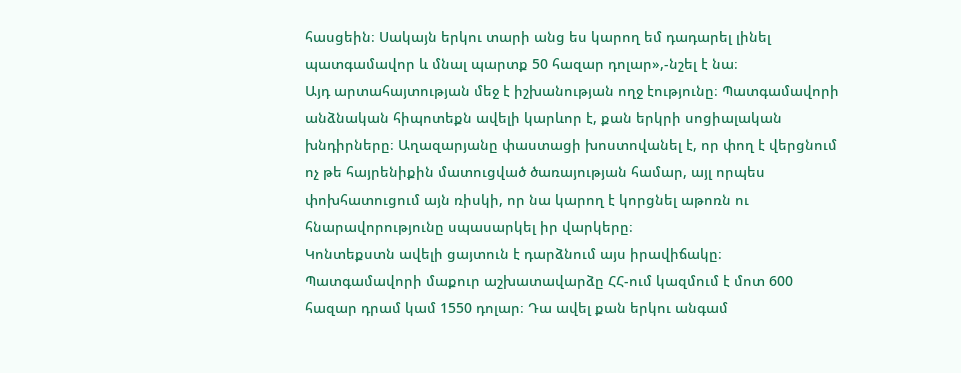հասցեին։ Սակայն երկու տարի անց ես կարող եմ դադարել լինել պատգամավոր և մնալ պարտք 50 հազար դոլար»,-նշել է նա։
Այդ արտահայտության մեջ է իշխանության ողջ էությունը։ Պատգամավորի անձնական հիպոտեքն ավելի կարևոր է, քան երկրի սոցիալական խնդիրները։ Աղազարյանը փաստացի խոստովանել է, որ փող է վերցնում ոչ թե հայրենիքին մատուցված ծառայության համար, այլ որպես փոխհատուցում այն ռիսկի, որ նա կարող է կորցնել աթոռն ու հնարավորությունը սպասարկել իր վարկերը։
Կոնտեքստն ավելի ցայտուն է դարձնում այս իրավիճակը։ Պատգամավորի մաքուր աշխատավարձը ՀՀ-ում կազմում է մոտ 600 հազար դրամ կամ 1550 դոլար։ Դա ավել քան երկու անգամ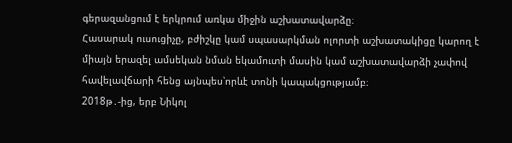գերազանցում է երկրում առկա միջին աշխատավարձը։
Հասարակ ուսուցիչը, բժիշկը կամ սպասարկման ոլորտի աշխատակիցը կարող է միայն երազել ամսեկան նման եկամուտի մասին կամ աշխատավարձի չափով հավելավճարի հենց այնպես՝որևէ տոնի կապակցությամբ։
2018թ․-ից, երբ Նիկոլ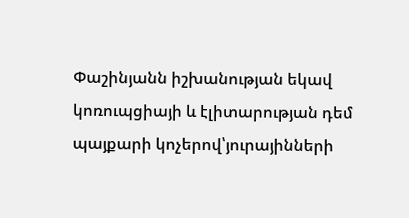Փաշինյանն իշխանության եկավ կոռուպցիայի և էլիտարության դեմ պայքարի կոչերով՝յուրայինների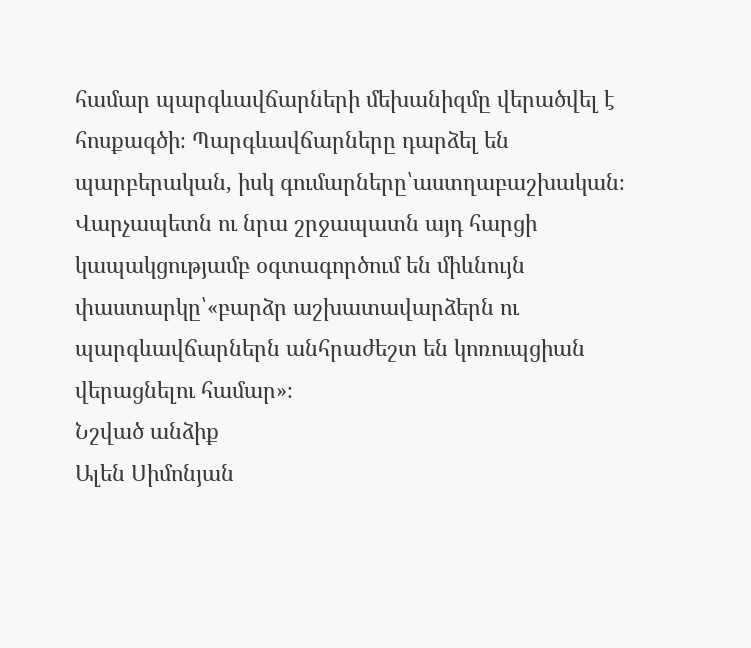համար պարգևավճարների մեխանիզմը վերածվել է հոսքագծի։ Պարգևավճարները դարձել են պարբերական, իսկ գումարները՝աստղաբաշխական։
Վարչապետն ու նրա շրջապատն այդ հարցի կապակցությամբ օգտագործում են միևնույն փաստարկը՝«բարձր աշխատավարձերն ու պարգևավճարներն անհրաժեշտ են կոռուպցիան վերացնելու համար»։
Նշված անձիք
Ալեն Սիմոնյան